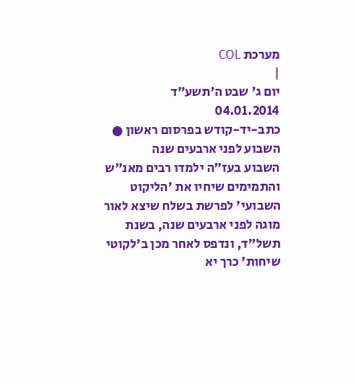מערכת COL
|
יום ג' שבט ה׳תשע״ד
04.01.2014
כתב-יד-קודש בפרסום ראשון ● השבוע לפני ארבעים שנה
השבוע בעז"ה ילמדו רבים מאנ"ש והתמימים שיחיו את 'הליקוט השבועי' לפרשת בשלח שיצא לאור מוגה לפני ארבעים שנה, בשנת תשל"ד, ונדפס לאחר מכן ב'לקוטי שיחות' כרך יא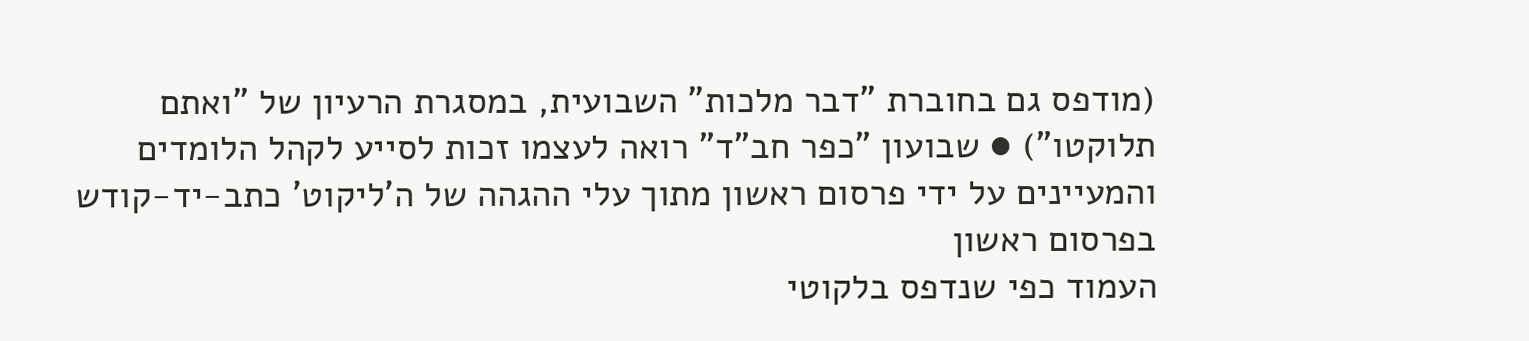(מודפס גם בחוברת "דבר מלכות" השבועית, במסגרת הרעיון של "ואתם תלוקטו") ● שבועון "כפר חב"ד" רואה לעצמו זכות לסייע לקהל הלומדים והמעיינים על ידי פרסום ראשון מתוך עלי ההגהה של ה'ליקוט' כתב-יד-קודש בפרסום ראשון
העמוד כפי שנדפס בלקוטי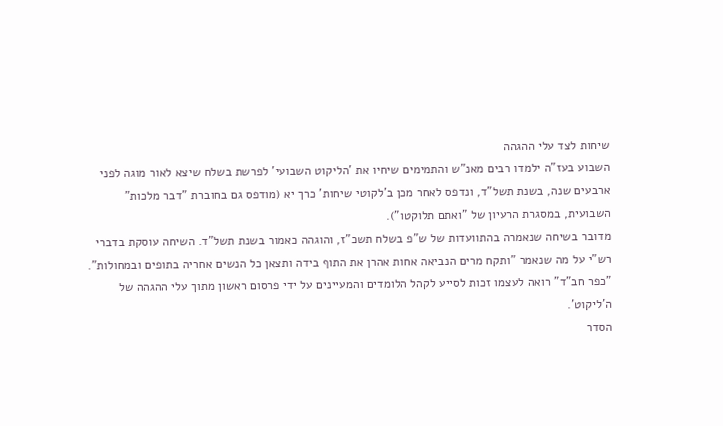שיחות לצד עלי ההגהה
השבוע בעז"ה ילמדו רבים מאנ"ש והתמימים שיחיו את 'הליקוט השבועי' לפרשת בשלח שיצא לאור מוגה לפני ארבעים שנה, בשנת תשל"ד, ונדפס לאחר מכן ב'לקוטי שיחות' כרך יא (מודפס גם בחוברת "דבר מלכות" השבועית, במסגרת הרעיון של "ואתם תלוקטו").
מדובר בשיחה שנאמרה בהתוועדות של ש"פ בשלח תשכ"ז, והוגהה כאמור בשנת תשל"ד. השיחה עוסקת בדברי רש"י על מה שנאמר "ותקח מרים הנביאה אחות אהרן את התוף בידה ותצאן כל הנשים אחריה בתופים ובמחולות".
"כפר חב"ד" רואה לעצמו זכות לסייע לקהל הלומדים והמעיינים על ידי פרסום ראשון מתוך עלי ההגהה של ה'ליקוט'.
הסדר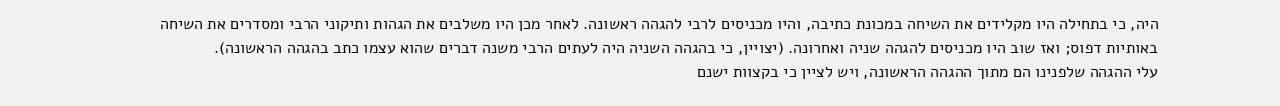היה, כי בתחילה היו מקלידים את השיחה במכונת כתיבה, והיו מכניסים לרבי להגהה ראשונה. לאחר מכן היו משלבים את הגהות ותיקוני הרבי ומסדרים את השיחה באותיות דפוס; ואז שוב היו מכניסים להגהה שניה ואחרונה. (יצויין, כי בהגהה השניה היה לעתים הרבי משנה דברים שהוא עצמו כתב בהגהה הראשונה).
עלי ההגהה שלפנינו הם מתוך ההגהה הראשונה, ויש לציין כי בקצוות ישנם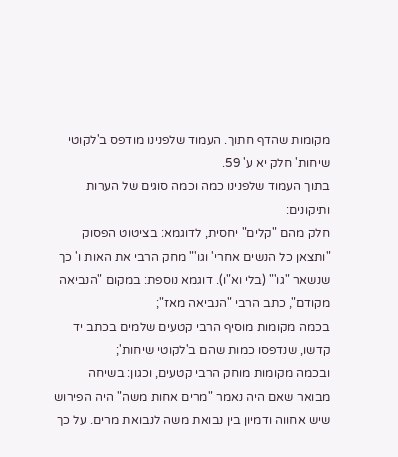מקומות שהדף חתוך. העמוד שלפנינו מודפס ב'לקוטי שיחות' חלק יא ע' 59.
בתוך העמוד שלפנינו כמה וכמה סוגים של הערות ותיקונים:
חלק מהם "קלים" יחסית, לדוגמא: בציטוט הפסוק "ותצאן כל הנשים אחרי' וגו'" מחק הרבי את האות ו' כך שנשאר "גו'" (בלי וא"ו). דוגמא נוספת: במקום "הנביאה מקודם", כתב הרבי "הנביאה מאז";
בכמה מקומות מוסיף הרבי קטעים שלמים בכתב יד קדשו, שנדפסו כמות שהם ב'לקוטי שיחות';
ובכמה מקומות מוחק הרבי קטעים, וכגון: בשיחה מבואר שאם היה נאמר "מרים אחות משה" היה הפירוש שיש אחווה ודמיון בין נבואת משה לנבואת מרים. על כך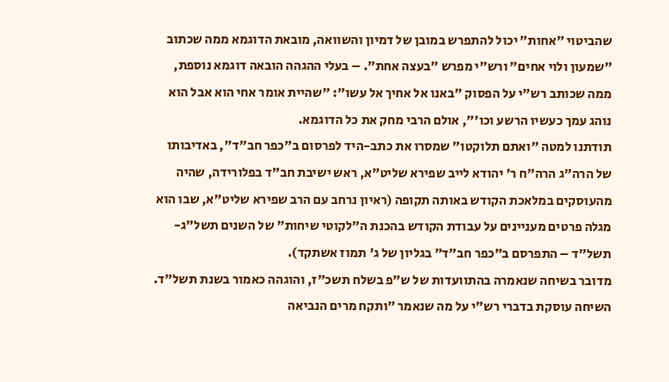שהביטוי "אחות" יכול להתפרש במובן של דמיון והשוואה, מובאת הדוגמא ממה שכתוב "שמעון ולוי אחים" ורש"י מפרש "בעצה אחת". – בעלי ההגהה הובאה דוגמא נוספת, ממה שכותב רש"י על הפסוק "באנו אל אחיך אל עשו": "שהיית אומר אחי הוא אבל הוא נוהג עמך כעשיו הרשע וכו'", אולם הרבי מחק את כל הדוגמא.
תודתנו למטה "ואתם תלוקטו" שמסרו את כתב-היד לפרסום ב"כפר חב"ד", באדיבותו של הרה"ג הרה"ח ר' יהודא לייב שפירא שליט"א, ראש ישיבת חב"ד בפלורידה, שהיה מהעוסקים במלאכת הקודש באותה תקופה (ראיון נרחב עם הרב שפירא שליט"א, שבו הוא מגלה פרטים מעניינים על עבודת הקודש בהכנת ה"לקוטי שיחות" של השנים תשל"ג-תשל"ד – התפרסם ב"כפר חב"ד" בגליון של ג' תמוז אשתקד).
מדובר בשיחה שנאמרה בהתוועדות של ש"פ בשלח תשכ"ז, והוגהה כאמור בשנת תשל"ד. השיחה עוסקת בדברי רש"י על מה שנאמר "ותקח מרים הנביאה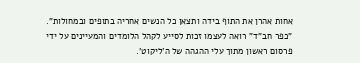אחות אהרן את התוף בידה ותצאן כל הנשים אחריה בתופים ובמחולות".
"כפר חב"ד" רואה לעצמו זכות לסייע לקהל הלומדים והמעיינים על ידי פרסום ראשון מתוך עלי ההגהה של ה'ליקוט'.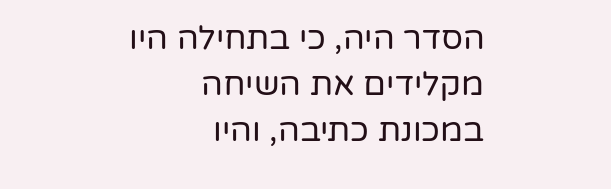הסדר היה, כי בתחילה היו מקלידים את השיחה במכונת כתיבה, והיו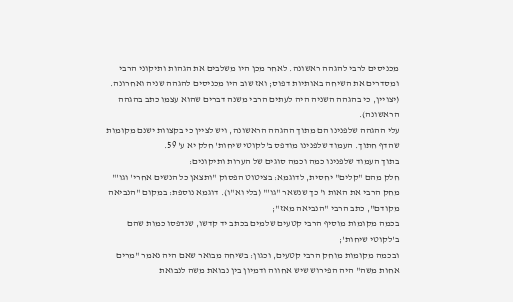מכניסים לרבי להגהה ראשונה. לאחר מכן היו משלבים את הגהות ותיקוני הרבי ומסדרים את השיחה באותיות דפוס; ואז שוב היו מכניסים להגהה שניה ואחרונה. (יצויין, כי בהגהה השניה היה לעתים הרבי משנה דברים שהוא עצמו כתב בהגהה הראשונה).
עלי ההגהה שלפנינו הם מתוך ההגהה הראשונה, ויש לציין כי בקצוות ישנם מקומות שהדף חתוך. העמוד שלפנינו מודפס ב'לקוטי שיחות' חלק יא ע' 59.
בתוך העמוד שלפנינו כמה וכמה סוגים של הערות ותיקונים:
חלק מהם "קלים" יחסית, לדוגמא: בציטוט הפסוק "ותצאן כל הנשים אחרי' וגו'" מחק הרבי את האות ו' כך שנשאר "גו'" (בלי וא"ו). דוגמא נוספת: במקום "הנביאה מקודם", כתב הרבי "הנביאה מאז";
בכמה מקומות מוסיף הרבי קטעים שלמים בכתב יד קדשו, שנדפסו כמות שהם ב'לקוטי שיחות';
ובכמה מקומות מוחק הרבי קטעים, וכגון: בשיחה מבואר שאם היה נאמר "מרים אחות משה" היה הפירוש שיש אחווה ודמיון בין נבואת משה לנבואת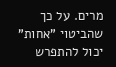מרים. על כך שהביטוי "אחות" יכול להתפרש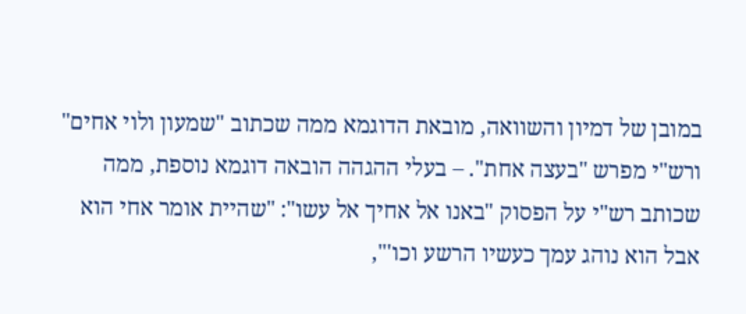במובן של דמיון והשוואה, מובאת הדוגמא ממה שכתוב "שמעון ולוי אחים" ורש"י מפרש "בעצה אחת". – בעלי ההגהה הובאה דוגמא נוספת, ממה שכותב רש"י על הפסוק "באנו אל אחיך אל עשו": "שהיית אומר אחי הוא אבל הוא נוהג עמך כעשיו הרשע וכו'",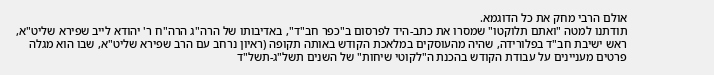אולם הרבי מחק את כל הדוגמא.
תודתנו למטה "ואתם תלוקטו" שמסרו את כתב-היד לפרסום ב"כפר חב"ד", באדיבותו של הרה"ג הרה"ח ר' יהודא לייב שפירא שליט"א, ראש ישיבת חב"ד בפלורידה, שהיה מהעוסקים במלאכת הקודש באותה תקופה (ראיון נרחב עם הרב שפירא שליט"א, שבו הוא מגלה פרטים מעניינים על עבודת הקודש בהכנת ה"לקוטי שיחות" של השנים תשל"ג-תשל"ד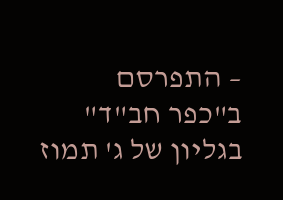– התפרסם ב"כפר חב"ד" בגליון של ג' תמוז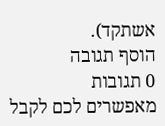אשתקד).
הוסף תגובה
0 תגובות
מאפשרים לכם לקבל